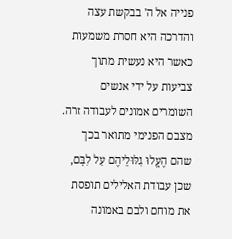פנייה אל ה' בבקשת עצה והדרכה היא חסרת משמעות כאשר היא נעשית מתוך צביעות על ידי אנשים השומרים אמונים לעבודה זרה. מצבם הפנימי מתואר בכך שהם הֶעֱלוּ גִלּוּלֵיהֶם עַל לִבָּם, שכן עבודת האלילים תופסת את מוחם ולבם באמונה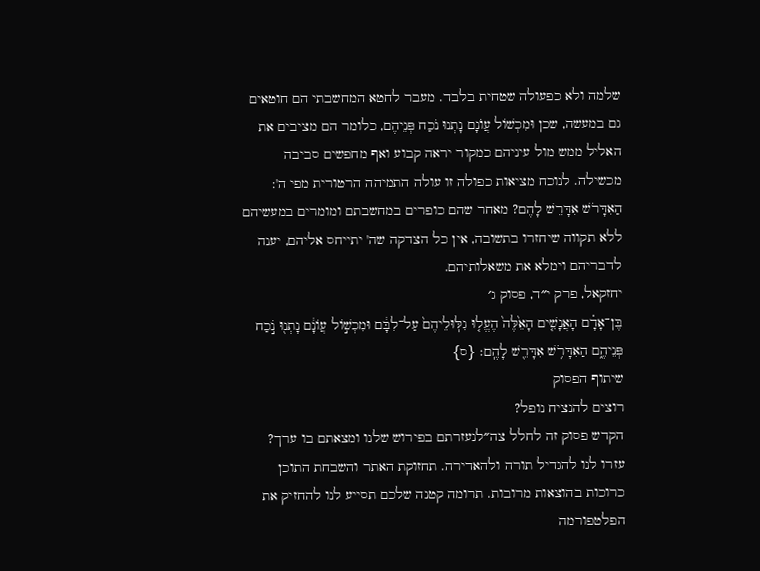שלמה ולא כפעולה שטחית בלבד. מעבר לחטא המחשבתי הם חוטאים גם במעשה, שכן וּמִכְשׁוֹל עֲוֺנָם נָתְנוּ נֹכַח פְּנֵיהֶם, כלומר הם מציבים את האליל ממש מול עיניהם כמקור יראה קבוע ואף מחפשים סביבה מכשילה. לנוכח מציאות כפולה זו עולה התמיהה הרטורית מפי ה': הַאִדָּרֹשׁ אִדָּרֵשׁ לָהֶם? מאחר שהם כופרים במחשבתם ומומרים במעשיהם ללא תקווה שיחזרו בתשובה, אין כל הצדקה שה' יתייחס אליהם, יענה לדבריהם וימלא את משאלותיהם.
יחזקאל, פרק י״ד, פסוק ג׳
בֶּן־אָדָ֗ם הָאֲנָשִׁ֤ים הָאֵ֙לֶּה֙ הֶעֱל֤וּ גִלּֽוּלֵיהֶם֙ עַל־לִבָּ֔ם וּמִכְשׁ֣וֹל עֲוֺנָ֔ם נָתְנ֖וּ נֹ֣כַח פְּנֵיהֶ֑ם הַאִדָּרֹ֥שׁ אִדָּרֵ֖שׁ לָהֶֽם׃ {ס}
שיתוף הפסוק
רוצים להנציח נופל?
הקדש פסוק זה לחלל צה״לנעזרתם בפירוש שלנו ומצאתם בו ערך?
עזרו לנו להגדיל תורה ולהאדירה. תחזוקת האתר והשבחת התוכן כרוכות בהוצאות מרובות. תרומה קטנה שלכם תסייע לנו להחזיק את הפלטפורמה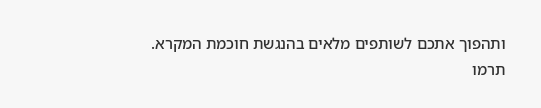ותהפוך אתכם לשותפים מלאים בהנגשת חוכמת המקרא.
תרמו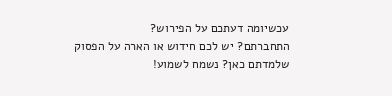עכשיומה דעתכם על הפירוש?
התחברתם? יש לכם חידוש או הארה על הפסוק שלמדתם כאן? נשמח לשמוע!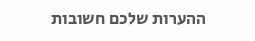ההערות שלכם חשובות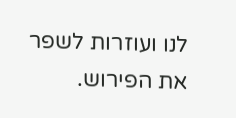לנו ועוזרות לשפר את הפירוש.